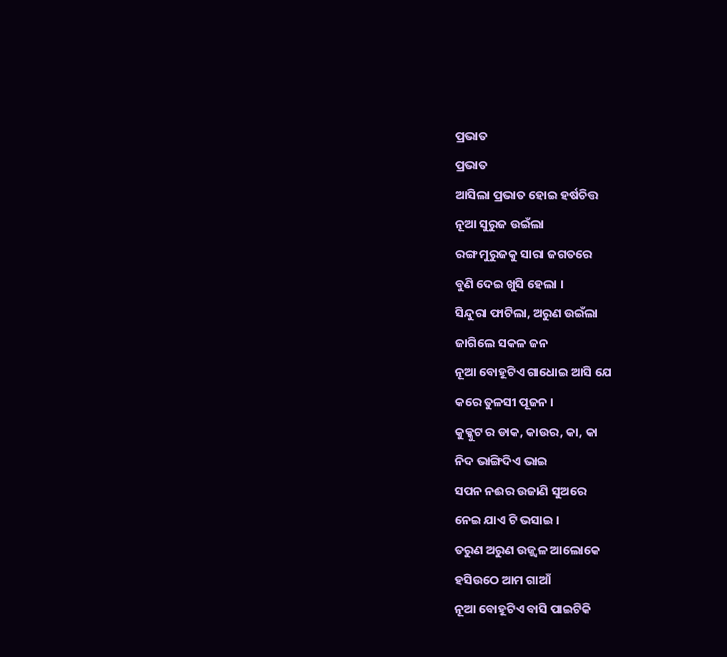ପ୍ରଭାତ
ପ୍ରଭାତ
ଆସିଲା ପ୍ରଭାତ ହୋଇ ହର୍ଷଚିତ୍ତ
ନୂଆ ସୁରୁଜ ଉଇଁଲା
ରଙ୍ଗ ମୁରୁଜକୁ ସାରା ଜଗତରେ
ବୁଣି ଦେଇ ଖୁସି ହେଲା ।
ସିନ୍ଦୁରା ଫାଟିଲା, ଅରୁଣ ଉଇଁଲା
ଜାଗିଲେ ସକଳ ଜନ
ନୂଆ ବୋହୂଟିଏ ଗାଧୋଇ ଆସି ଯେ
କରେ ତୁଳସୀ ପୂଜନ ।
କୁକ୍କୁଟ ର ଡାକ, କାଉର, କା, କା
ନିଦ ଭାଙ୍ଗିଦିଏ ଭାଇ
ସପନ ନଈର ଉଜାଣି ସୁଅରେ
ନେଇ ଯାଏ ଟି ଭସାଇ ।
ତରୁଣ ଅରୁଣ ଉଜ୍ଜ୍ୱଳ ଆଲୋକେ
ହସିଉଠେ ଆମ ଗାଆଁ
ନୂଆ ବୋହୂଟିଏ ବାସି ପାଇଟିକି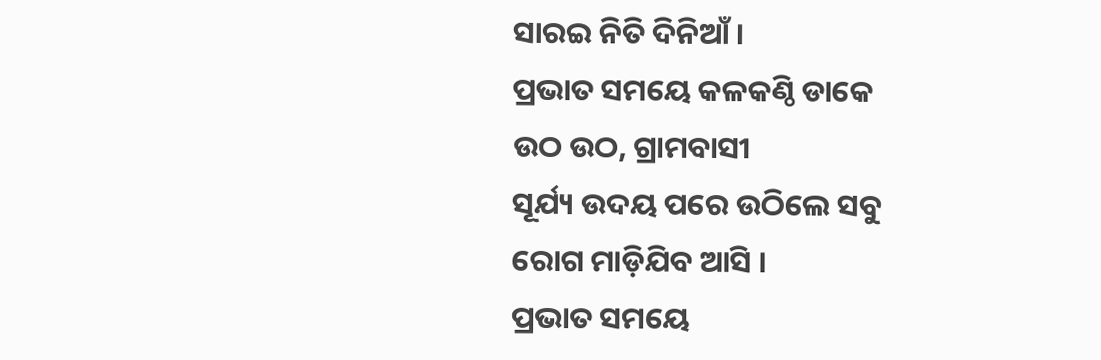ସାରଇ ନିତି ଦିନିଆଁ ।
ପ୍ରଭାତ ସମୟେ କଳକଣ୍ଠି ଡାକେ
ଉଠ ଉଠ, ଗ୍ରାମବାସୀ
ସୂର୍ଯ୍ୟ ଉଦୟ ପରେ ଉଠିଲେ ସବୁ
ରୋଗ ମାଡ଼ିଯିବ ଆସି ।
ପ୍ରଭାତ ସମୟେ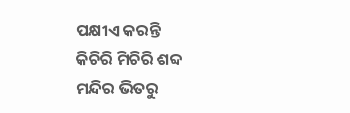ପକ୍ଷୀଏ କରନ୍ତି
କିଚିରି ମିଚିରି ଶବ୍ଦ
ମନ୍ଦିର ଭିତରୁ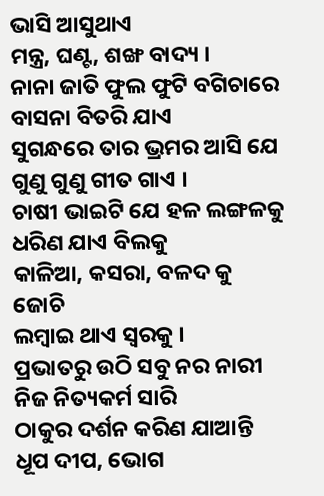ଭାସି ଆସୁଥାଏ
ମନ୍ତ୍ର, ଘଣ୍ଟ, ଶଙ୍ଖ ବାଦ୍ୟ ।
ନାନା ଜାତି ଫୁଲ ଫୁଟି ବଗିଚାରେ
ବାସନା ବିତରି ଯାଏ
ସୁଗନ୍ଧରେ ତାର ଭ୍ରମର ଆସି ଯେ
ଗୁଣୁ ଗୁଣୁ ଗୀତ ଗାଏ ।
ଚାଷୀ ଭାଇଟି ଯେ ହଳ ଲଙ୍ଗଳକୁ
ଧରିଣ ଯାଏ ବିଲକୁ
କାଳିଆ, କସରା, ବଳଦ କୁ ଜୋଚି
ଲମ୍ବାଇ ଥାଏ ସ୍ୱରକୁ ।
ପ୍ରଭାତରୁ ଉଠି ସବୁ ନର ନାରୀ
ନିଜ ନିତ୍ୟକର୍ମ ସାରି
ଠାକୁର ଦର୍ଶନ କରିଣ ଯାଆନ୍ତି
ଧୂପ ଦୀପ, ଭୋଗ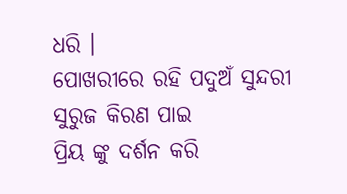ଧରି ।
ପୋଖରୀରେ ରହି ପଦୁଅଁ ସୁନ୍ଦରୀ
ସୁରୁଜ କିରଣ ପାଇ
ପ୍ରିୟ ଙ୍କୁ ଦର୍ଶନ କରି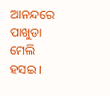ଆନନ୍ଦରେ
ପାଖୁଡା ମେଲି ହସଇ ।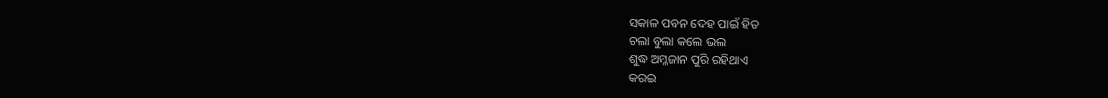ସକାଳ ପବନ ଦେହ ପାଇଁ ହିତ
ଚଲା ବୁଲା କଲେ ଭଲ
ଶୁଦ୍ଧ ଅମ୍ଳଜାନ ପୁରି ରହିଥାଏ
କରଇ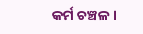କର୍ମ ଚଞ୍ଚଳ ।